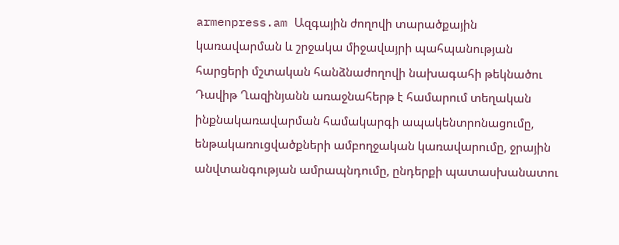armenpress.am Ազգային ժողովի տարածքային կառավարման և շրջակա միջավայրի պահպանության հարցերի մշտական հանձնաժողովի նախագահի թեկնածու Դավիթ Ղազինյանն առաջնահերթ է համարում տեղական ինքնակառավարման համակարգի ապակենտրոնացումը, ենթակառուցվածքների ամբողջական կառավարումը, ջրային անվտանգության ամրապնդումը, ընդերքի պատասխանատու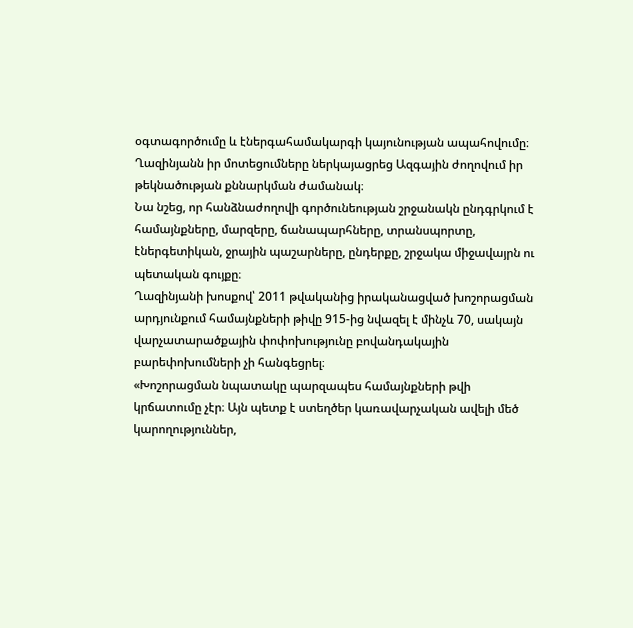օգտագործումը և էներգահամակարգի կայունության ապահովումը։
Ղազինյանն իր մոտեցումները ներկայացրեց Ազգային ժողովում իր թեկնածության քննարկման ժամանակ։
Նա նշեց, որ հանձնաժողովի գործունեության շրջանակն ընդգրկում է համայնքները, մարզերը, ճանապարհները, տրանսպորտը, էներգետիկան, ջրային պաշարները, ընդերքը, շրջակա միջավայրն ու պետական գույքը։
Ղազինյանի խոսքով՝ 2011 թվականից իրականացված խոշորացման արդյունքում համայնքների թիվը 915-ից նվազել է մինչև 70, սակայն վարչատարածքային փոփոխությունը բովանդակային բարեփոխումների չի հանգեցրել։
«Խոշորացման նպատակը պարզապես համայնքների թվի կրճատումը չէր։ Այն պետք է ստեղծեր կառավարչական ավելի մեծ կարողություններ,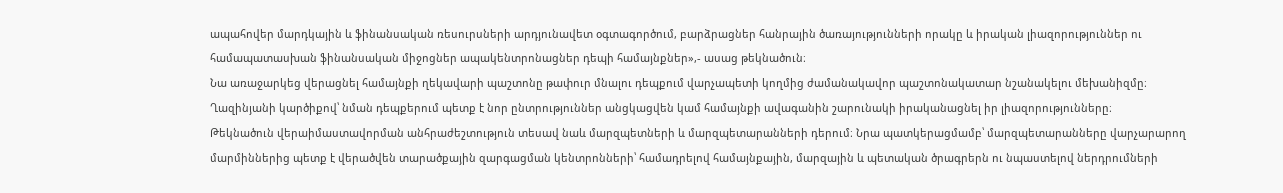ապահովեր մարդկային և ֆինանսական ռեսուրսների արդյունավետ օգտագործում, բարձրացներ հանրային ծառայությունների որակը և իրական լիազորություններ ու համապատասխան ֆինանսական միջոցներ ապակենտրոնացներ դեպի համայնքներ»,- ասաց թեկնածուն։
Նա առաջարկեց վերացնել համայնքի ղեկավարի պաշտոնը թափուր մնալու դեպքում վարչապետի կողմից ժամանակավոր պաշտոնակատար նշանակելու մեխանիզմը։ Ղազինյանի կարծիքով՝ նման դեպքերում պետք է նոր ընտրություններ անցկացվեն կամ համայնքի ավագանին շարունակի իրականացնել իր լիազորությունները։
Թեկնածուն վերաիմաստավորման անհրաժեշտություն տեսավ նաև մարզպետների և մարզպետարանների դերում։ Նրա պատկերացմամբ՝ մարզպետարանները վարչարարող մարմիններից պետք է վերածվեն տարածքային զարգացման կենտրոնների՝ համադրելով համայնքային, մարզային և պետական ծրագրերն ու նպաստելով ներդրումների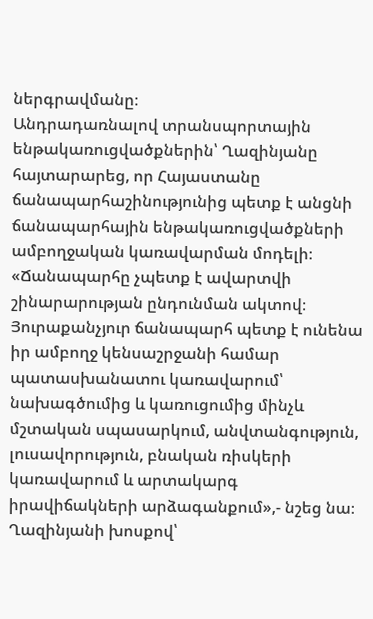ներգրավմանը։
Անդրադառնալով տրանսպորտային ենթակառուցվածքներին՝ Ղազինյանը հայտարարեց, որ Հայաստանը ճանապարհաշինությունից պետք է անցնի ճանապարհային ենթակառուցվածքների ամբողջական կառավարման մոդելի։
«Ճանապարհը չպետք է ավարտվի շինարարության ընդունման ակտով։ Յուրաքանչյուր ճանապարհ պետք է ունենա իր ամբողջ կենսաշրջանի համար պատասխանատու կառավարում՝ նախագծումից և կառուցումից մինչև մշտական սպասարկում, անվտանգություն, լուսավորություն, բնական ռիսկերի կառավարում և արտակարգ իրավիճակների արձագանքում»,- նշեց նա։
Ղազինյանի խոսքով՝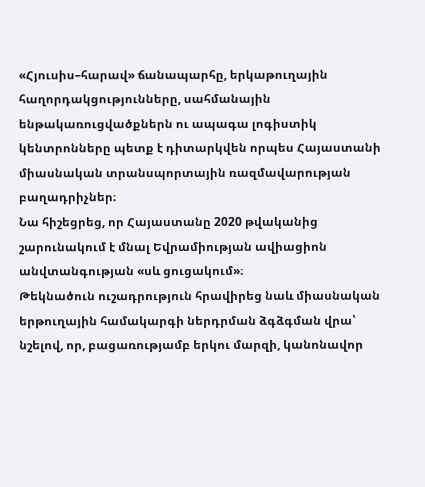«Հյուսիս–հարավ» ճանապարհը, երկաթուղային հաղորդակցությունները, սահմանային ենթակառուցվածքներն ու ապագա լոգիստիկ կենտրոնները պետք է դիտարկվեն որպես Հայաստանի միասնական տրանսպորտային ռազմավարության բաղադրիչներ։
Նա հիշեցրեց, որ Հայաստանը 2020 թվականից շարունակում է մնալ Եվրամիության ավիացիոն անվտանգության «սև ցուցակում»։
Թեկնածուն ուշադրություն հրավիրեց նաև միասնական երթուղային համակարգի ներդրման ձգձգման վրա՝ նշելով, որ, բացառությամբ երկու մարզի, կանոնավոր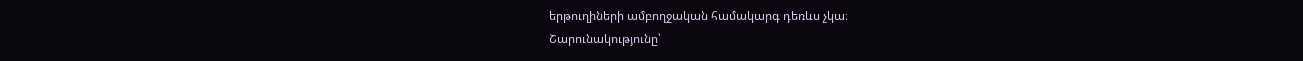երթուղիների ամբողջական համակարգ դեռևս չկա։
Շարունակությունը՝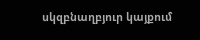սկզբնաղբյուր կայքում